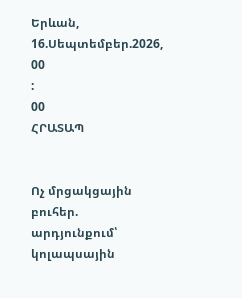Երևան, 16.Սեպտեմբեր.2026,
00
:
00
ՀՐԱՏԱՊ


Ոչ մրցակցային բուհեր. արդյունքում՝ կոլապսային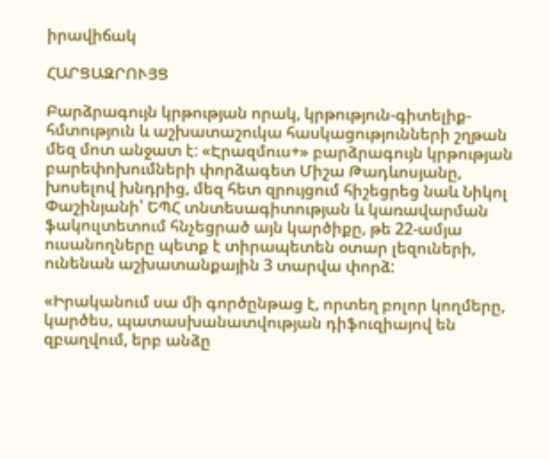իրավիճակ

ՀԱՐՑԱԶՐՈՒՅՑ

Բարձրագույն կրթության որակ, կրթություն-գիտելիք-հմտություն և աշխատաշուկա հասկացությունների շղթան մեզ մոտ անջատ է: «Էրազմուս+» բարձրագույն կրթության բարեփոխումների փորձագետ Միշա Թադևոսյանը, խոսելով խնդրից, մեզ հետ զրույցում հիշեցրեց նաև Նիկոլ Փաշինյանի՝ ԵՊՀ տնտեսագիտության և կառավարման ֆակուլտետում հնչեցրած այն կարծիքը, թե 22-ամյա ուսանողները պետք է տիրապետեն օտար լեզուների, ունենան աշխատանքային 3 տարվա փորձ:

«Իրականում սա մի գործընթաց է, որտեղ բոլոր կողմերը, կարծես, պատասխանատվության դիֆուզիայով են զբաղվում, երբ անձը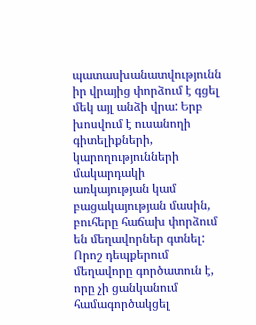պատասխանատվությունն իր վրայից փորձում է գցել մեկ այլ անձի վրա: Երբ խոսվում է ուսանողի գիտելիքների, կարողությունների մակարդակի առկայության կամ բացակայության մասին, բուհերը հաճախ փորձում են մեղավորներ գտնել: Որոշ դեպքերում մեղավորը գործատուն է, որը չի ցանկանում համագործակցել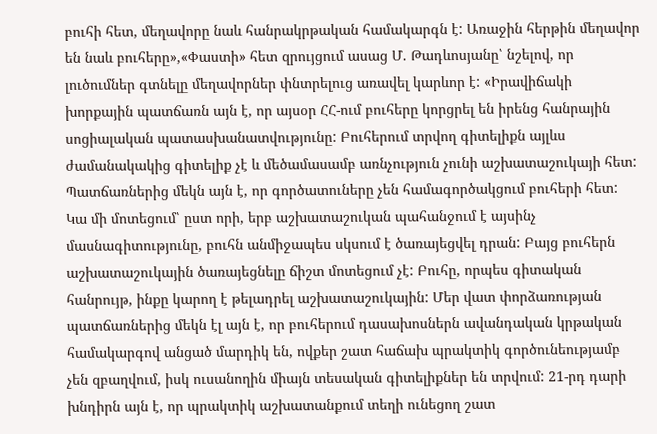բուհի հետ, մեղավորը նաև հանրակրթական համակարգն է: Առաջին հերթին մեղավոր են նաև բուհերը»,«Փաստի» հետ զրույցում ասաց Մ. Թադևոսյանը՝ նշելով, որ լուծումներ գտնելը մեղավորներ փնտրելուց առավել կարևոր է: «Իրավիճակի խորքային պատճառն այն է, որ այսօր ՀՀ-ում բուհերը կորցրել են իրենց հանրային սոցիալական պատասխանատվությունը: Բուհերում տրվող գիտելիքն այլևս ժամանակակից գիտելիք չէ և մեծամասամբ առնչություն չունի աշխատաշուկայի հետ: Պատճառներից մեկն այն է, որ գործատուները չեն համագործակցում բուհերի հետ: Կա մի մոտեցում՝ ըստ որի, երբ աշխատաշուկան պահանջում է այսինչ մասնագիտությունը, բուհն անմիջապես սկսում է ծառայեցվել դրան: Բայց բուհերն աշխատաշուկային ծառայեցնելը ճիշտ մոտեցում չէ: Բուհը, որպես գիտական հանրույթ, ինքը կարող է թելադրել աշխատաշուկային: Մեր վատ փորձառության պատճառներից մեկն էլ այն է, որ բուհերում դասախոսներն ավանդական կրթական համակարգով անցած մարդիկ են, ովքեր շատ հաճախ պրակտիկ գործունեությամբ չեն զբաղվում, իսկ ուսանողին միայն տեսական գիտելիքներ են տրվում: 21-րդ դարի խնդիրն այն է, որ պրակտիկ աշխատանքում տեղի ունեցող շատ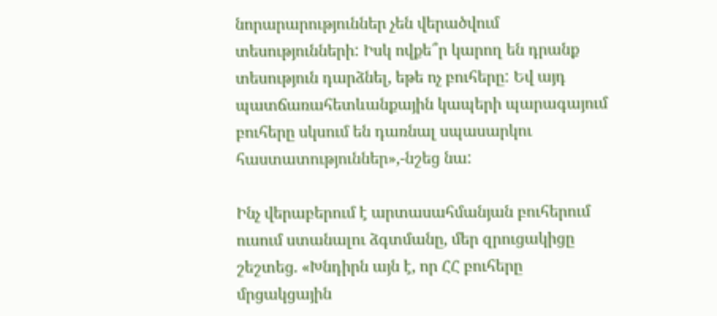նորարարություններ չեն վերածվում տեսությունների: Իսկ ովքե՞ր կարող են դրանք տեսություն դարձնել, եթե ոչ բուհերը: Եվ այդ պատճառահետևանքային կապերի պարագայում բուհերը սկսում են դառնալ սպասարկու հաստատություններ»,-նշեց նա:

Ինչ վերաբերում է արտասահմանյան բուհերում ուսում ստանալու ձգտմանը, մեր զրուցակիցը շեշտեց. «Խնդիրն այն է, որ ՀՀ բուհերը մրցակցային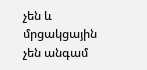չեն և մրցակցային չեն անգամ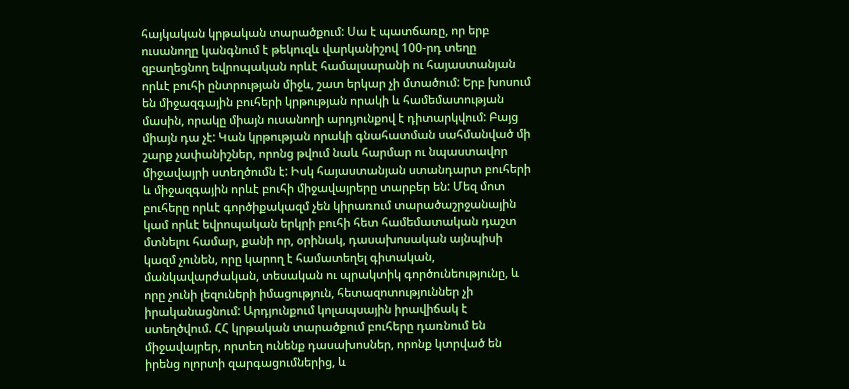հայկական կրթական տարածքում: Սա է պատճառը, որ երբ ուսանողը կանգնում է թեկուզև վարկանիշով 100-րդ տեղը զբաղեցնող եվրոպական որևէ համալսարանի ու հայաստանյան որևէ բուհի ընտրության միջև, շատ երկար չի մտածում: Երբ խոսում են միջազգային բուհերի կրթության որակի և համեմատության մասին, որակը միայն ուսանողի արդյունքով է դիտարկվում: Բայց միայն դա չէ: Կան կրթության որակի գնահատման սահմանված մի շարք չափանիշներ, որոնց թվում նաև հարմար ու նպաստավոր միջավայրի ստեղծումն է: Իսկ հայաստանյան ստանդարտ բուհերի և միջազգային որևէ բուհի միջավայրերը տարբեր են: Մեզ մոտ բուհերը որևէ գործիքակազմ չեն կիրառում տարածաշրջանային կամ որևէ եվրոպական երկրի բուհի հետ համեմատական դաշտ մտնելու համար, քանի որ, օրինակ, դասախոսական այնպիսի կազմ չունեն, որը կարող է համատեղել գիտական, մանկավարժական, տեսական ու պրակտիկ գործունեությունը, և որը չունի լեզուների իմացություն, հետազոտություններ չի իրականացնում: Արդյունքում կոլապսային իրավիճակ է ստեղծվում. ՀՀ կրթական տարածքում բուհերը դառնում են միջավայրեր, որտեղ ունենք դասախոսներ, որոնք կտրված են իրենց ոլորտի զարգացումներից, և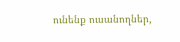ունենք ուսանողներ,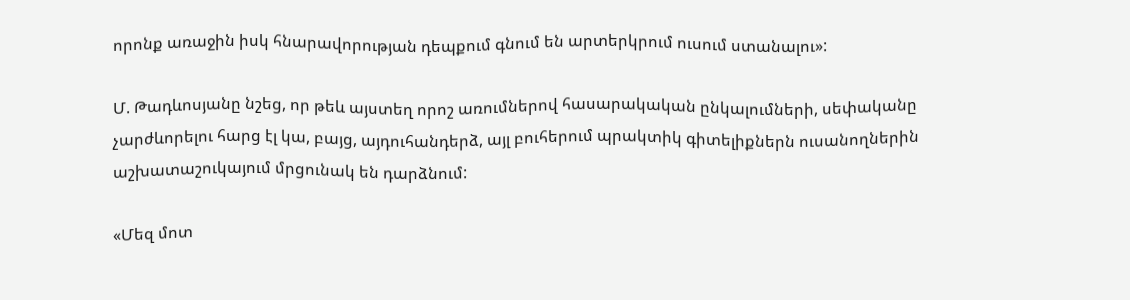որոնք առաջին իսկ հնարավորության դեպքում գնում են արտերկրում ուսում ստանալու»:

Մ. Թադևոսյանը նշեց, որ թեև այստեղ որոշ առումներով հասարակական ընկալումների, սեփականը չարժևորելու հարց էլ կա, բայց, այդուհանդերձ, այլ բուհերում պրակտիկ գիտելիքներն ուսանողներին աշխատաշուկայում մրցունակ են դարձնում:

«Մեզ մոտ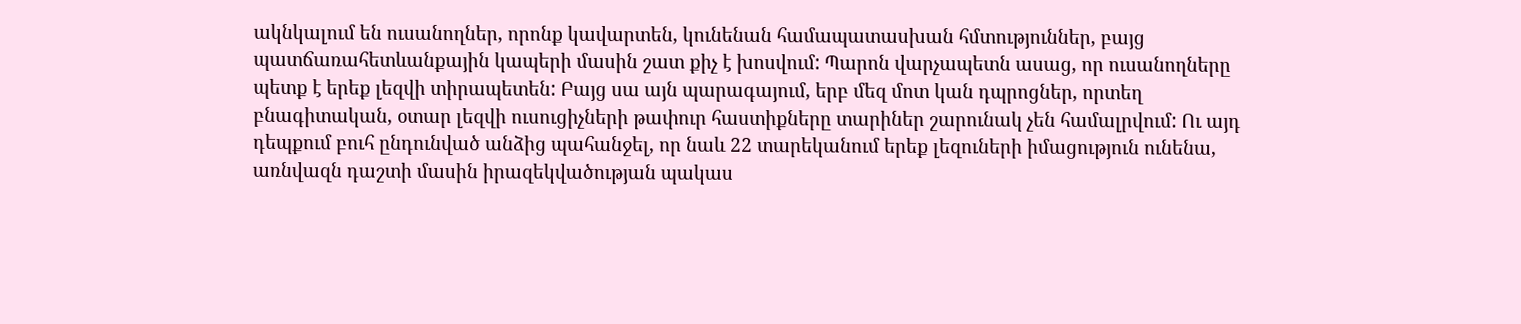ակնկալում են ուսանողներ, որոնք կավարտեն, կունենան համապատասխան հմտություններ, բայց պատճառահետևանքային կապերի մասին շատ քիչ է խոսվում: Պարոն վարչապետն ասաց, որ ուսանողները պետք է երեք լեզվի տիրապետեն: Բայց սա այն պարագայում, երբ մեզ մոտ կան դպրոցներ, որտեղ բնագիտական, օտար լեզվի ուսուցիչների թափուր հաստիքները տարիներ շարունակ չեն համալրվում: Ու այդ դեպքում բուհ ընդունված անձից պահանջել, որ նաև 22 տարեկանում երեք լեզուների իմացություն ունենա, առնվազն դաշտի մասին իրազեկվածության պակաս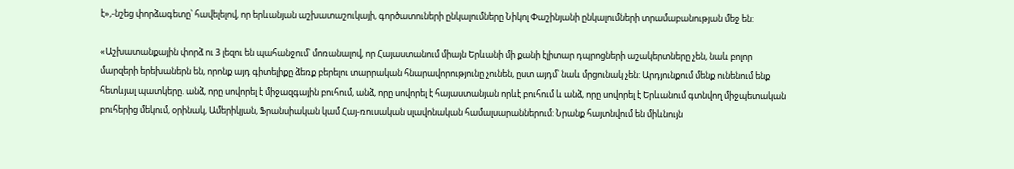է»,-նշեց փորձագետը՝ հավելելով, որ երևանյան աշխատաշուկայի, գործատուների ընկալումները Նիկոլ Փաշինյանի ընկալումների տրամաբանության մեջ են:

«Աշխատանքային փորձ ու 3 լեզու են պահանջում՝ մոռանալով, որ Հայաստանում միայն Երևանի մի քանի էլիտար դպրոցների աշակերտները չեն, նաև բոլոր մարզերի երեխաներն են, որոնք այդ գիտելիքը ձեռք բերելու տարրական հնարավորությունը չունեն, ըստ այդմ՝ նաև մրցունակ չեն: Արդյունքում մենք ունենում ենք հետևյալ պատկերը. անձ, որը սովորել է միջազգային բուհում, անձ, որը սովորել է հայաստանյան որևէ բուհում և անձ, որը սովորել է Երևանում գտնվող միջպետական բուհերից մեկում, օրինակ, Ամերիկյան, Ֆրանսիական կամ Հայ-ռուսական սլավոնական համալսարաններում: Նրանք հայտնվում են միևնույն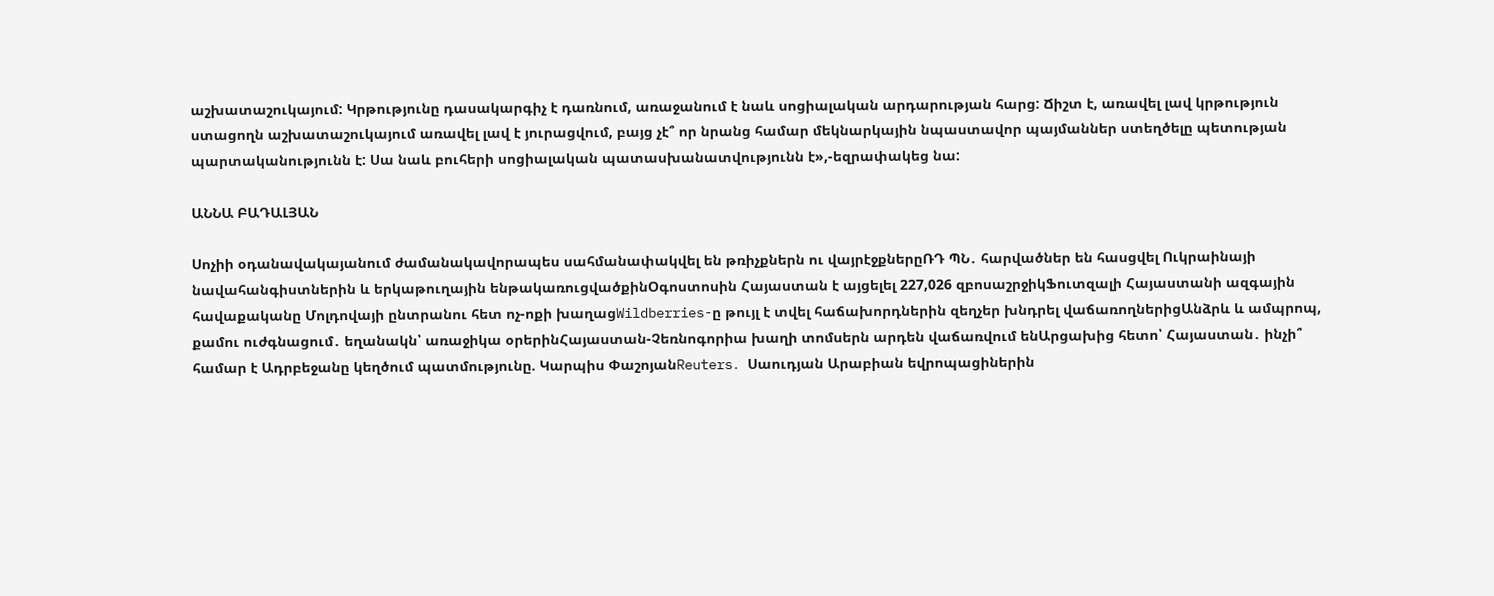աշխատաշուկայում: Կրթությունը դասակարգիչ է դառնում, առաջանում է նաև սոցիալական արդարության հարց: Ճիշտ է, առավել լավ կրթություն ստացողն աշխատաշուկայում առավել լավ է յուրացվում, բայց չէ՞ որ նրանց համար մեկնարկային նպաստավոր պայմաններ ստեղծելը պետության պարտականությունն է: Սա նաև բուհերի սոցիալական պատասխանատվությունն է»,-եզրափակեց նա:

ԱՆՆԱ ԲԱԴԱԼՅԱՆ

Սոչիի օդանավակայանում ժամանակավորապես սահմանափակվել են թռիչքներն ու վայրէջքներըՌԴ ՊՆ․ հարվածներ են հասցվել Ուկրաինայի նավահանգիստներին և երկաթուղային ենթակառուցվածքինՕգոստոսին Հայաստան է այցելել 227,026 զբոսաշրջիկՖուտզալի Հայաստանի ազգային հավաքականը Մոլդովայի ընտրանու հետ ոչ-ոքի խաղացWildberries-ը թույլ է տվել հաճախորդներին զեղչեր խնդրել վաճառողներիցԱնձրև և ամպրոպ, քամու ուժգնացում․ եղանակն՝ առաջիկա օրերինՀայաստան-Չեռնոգորիա խաղի տոմսերն արդեն վաճառվում ենԱրցախից հետո՝ Հայաստան․ ինչի՞ համար է Ադրբեջանը կեղծում պատմությունը. Կարպիս ՓաշոյանReuters․ Սաուդյան Արաբիան եվրոպացիներին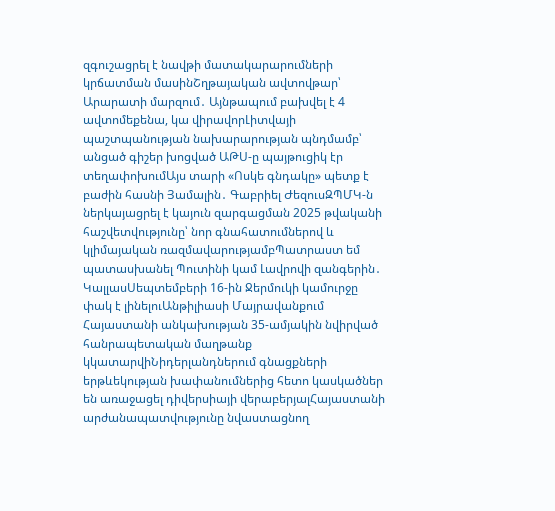զգուշացրել է նավթի մատակարարումների կրճատման մասինՇղթայական ավտովթար՝ Արարատի մարզում․ Այնթապում բախվել է 4 ավտոմեքենա, կա վիրավորԼիտվայի պաշտպանության նախարարության պնդմամբ՝ անցած գիշեր խոցված ԱԹՍ-ը պայթուցիկ էր տեղափոխումԱյս տարի «Ոսկե գնդակը» պետք է բաժին հասնի Յամալին․ Գաբրիել ԺեզուսԶՊՄԿ-ն ներկայացրել է կայուն զարգացման 2025 թվականի հաշվետվությունը՝ նոր գնահատումներով և կլիմայական ռազմավարությամբՊատրաստ եմ պատասխանել Պուտինի կամ Լավրովի զանգերին․ ԿալլասՍեպտեմբերի 16-ին Ջերմուկի կամուրջը փակ է լինելուԱնթիլիասի Մայրավանքում Հայաստանի անկախության 35-ամյակին նվիրված հանրապետական մաղթանք կկատարվիՆիդերլանդներում գնացքների երթևեկության խափանումներից հետո կասկածներ են առաջացել դիվերսիայի վերաբերյալՀայաստանի արժանապատվությունը նվաստացնող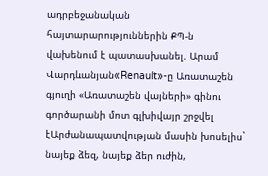ադրբեջանական հայտարարություններին ՔՊ-ն վախենում է պատասխանել. Արամ Վարդևանյան«Renault»-ը Առատաշեն գյուղի «Առատաշեն վայների» գինու գործարանի մոտ գլխիվայր շրջվել էԱրժանապատվության մասին խոսելիս` նայեք ձեզ, նայեք ձեր ուժին,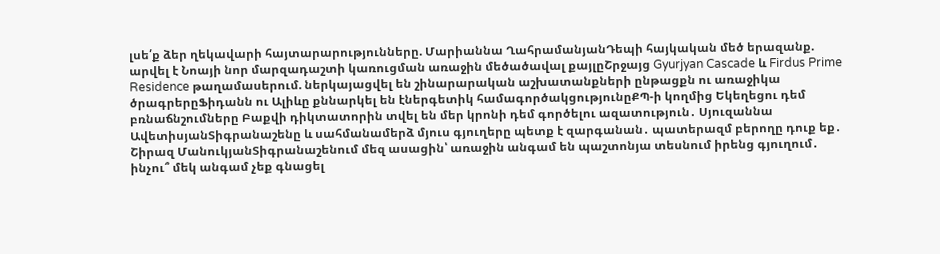լսե՛ք ձեր ղեկավարի հայտարարությունները. Մարիաննա ՂահրամանյանԴեպի հայկական մեծ երազանք. արվել է Նոայի նոր մարզադաշտի կառուցման առաջին մեծածավալ քայլըՇրջայց Gyurjyan Cascade և Firdus Prime Residence թաղամասերում. ներկայացվել են շինարարական աշխատանքների ընթացքն ու առաջիկա ծրագրերըՖիդանն ու Ալիևը քննարկել են էներգետիկ համագործակցությունըՔՊ-ի կողմից Եկեղեցու դեմ բռնաճնշումները Բաքվի դիկտատորին տվել են մեր կրոնի դեմ գործելու ազատություն․ Սյուզաննա ԱվետիսյանՏիգրանաշենը և սահմանամերձ մյուս գյուղերը պետք է զարգանան․ պատերազմ բերողը դուք եք․ Շիրազ ՄանուկյանՏիգրանաշենում մեզ ասացին՝ առաջին անգամ են պաշտոնյա տեսնում իրենց գյուղում․ ինչու՞ մեկ անգամ չեք գնացել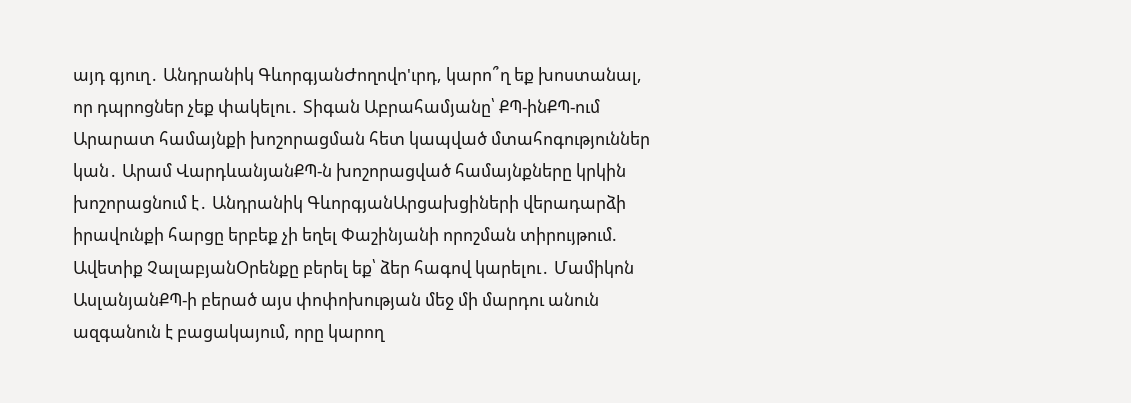այդ գյուղ․ Անդրանիկ ԳևորգյանԺողովո'ւրդ, կարո՞ղ եք խոստանալ, որ դպրոցներ չեք փակելու․ Տիգան Աբրահամյանը՝ ՔՊ-ինՔՊ-ում Արարատ համայնքի խոշորացման հետ կապված մտահոգություններ կան․ Արամ ՎարդևանյանՔՊ-ն խոշորացված համայնքները կրկին խոշորացնում է․ Անդրանիկ ԳևորգյանԱրցախցիների վերադարձի իրավունքի հարցը երբեք չի եղել Փաշինյանի որոշման տիրույթում. Ավետիք ՉալաբյանՕրենքը բերել եք՝ ձեր հագով կարելու․ Մամիկոն ԱսլանյանՔՊ-ի բերած այս փոփոխության մեջ մի մարդու անուն ազգանուն է բացակայում, որը կարող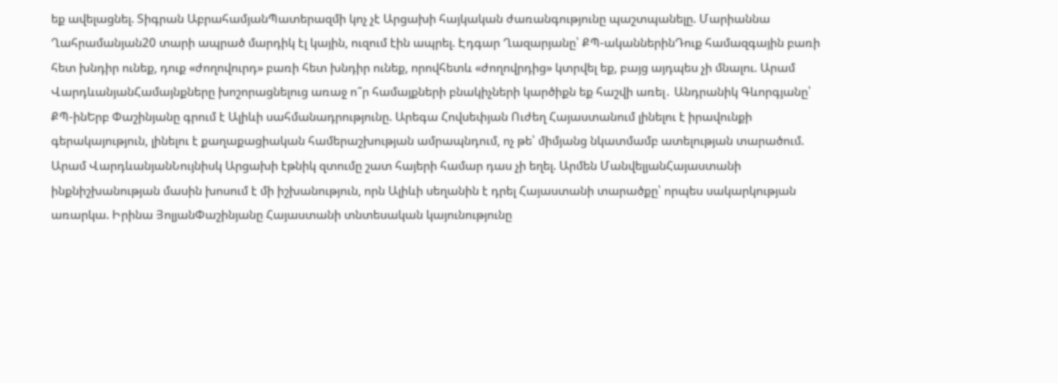եք ավելացնել. Տիգրան ԱբրահամյանՊատերազմի կոչ չէ Արցախի հայկական ժառանգությունը պաշտպանելը. Մարիաննա Ղահրամանյան20 տարի ապրած մարդիկ էլ կային, ուզում էին ապրել. Էդգար Ղազարյանը՝ ՔՊ-ականներինԴուք համազգային բառի հետ խնդիր ունեք, դուք «ժողովուրդ» բառի հետ խնդիր ունեք, որովհետև «ժողովրդից» կտրվել եք, բայց այդպես չի մնալու. Արամ ՎարդևանյանՀամայնքները խոշորացնելուց առաջ ո՞ր համայքների բնակիչների կարծիքն եք հաշվի առել․ Անդրանիկ Գևորգյանը՝ ՔՊ-ինԵրբ Փաշինյանը գրում է Ալիևի սահմանադրությունը. Արեգա Հովսեփյան Ուժեղ Հայաստանում լինելու է իրավունքի գերակայություն, լինելու է քաղաքացիական համերաշխության ամրապնդում, ոչ թե՝ միմյանց նկատմամբ ատելության տարածում. Արամ ՎարդևանյանՆույնիսկ Արցախի էթնիկ զտումը շատ հայերի համար դաս չի եղել. Արմեն ՄանվելյանՀայաստանի ինքնիշխանության մասին խոսում է մի իշխանություն, որն Ալիևի սեղանին է դրել Հայաստանի տարածքը՝ որպես սակարկության առարկա. Իրինա ՅոլյանՓաշինյանը Հայաստանի տնտեսական կայունությունը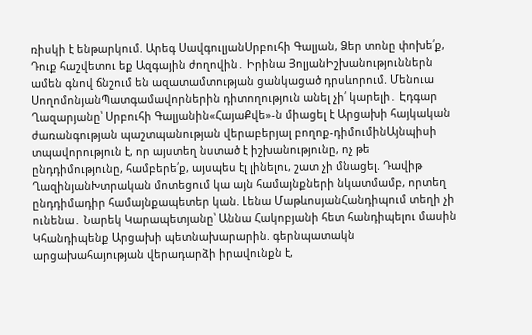ռիսկի է ենթարկում. Արեգ ՍավգուլյանՍրբուհի Գալյան, Ձեր տոնը փոխե՛ք, Դուք հաշվետու եք Ազգային ժողովին․ Իրինա ՅոլյանԻշխանություններն ամեն գնով ճնշում են ազատամտության ցանկացած դրսևորում. Մենուա ՍողոմոնյանՊատգամավորներին դիտողություն անել չի՛ կարելի․ Էդգար Ղազարյանը՝ Սրբուհի Գալյանին«ՀայաՔվե»-ն միացել է Արցախի հայկական ժառանգության պաշտպանության վերաբերյալ բողոք-դիմումինԱյնպիսի տպավորություն է, որ այստեղ նստած է իշխանությունը, ոչ թե ընդդիմությունը, համբերե՛ք, այսպես էլ լինելու, շատ չի մնացել. Դավիթ ՂազինյանԽտրական մոտեցում կա այն համայնքների նկատմամբ, որտեղ ընդդիմադիր համայնքապետեր կան. Լենա ՄաթևոսյանՀանդիպում տեղի չի ունենա․ Նարեկ Կարապետյանը՝ Աննա Հակոբյանի հետ հանդիպելու մասին Կհանդիպենք Արցախի պետնախարարին. գերնպատակն արցախահայության վերադարձի իրավունքն է,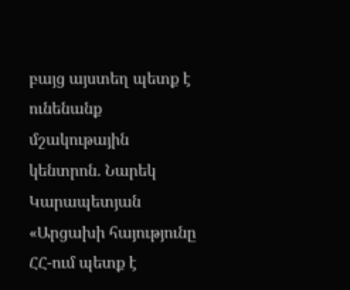բայց այստեղ պետք է ունենանք մշակութային կենտրոն. Նարեկ Կարապետյան «Արցախի հայությունը ՀՀ-ում պետք է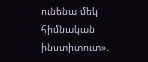ունենա մեկ հիմնական ինստիտուտ».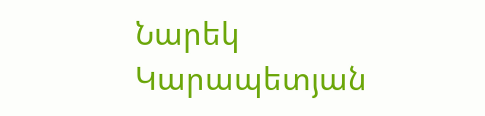Նարեկ Կարապետյան